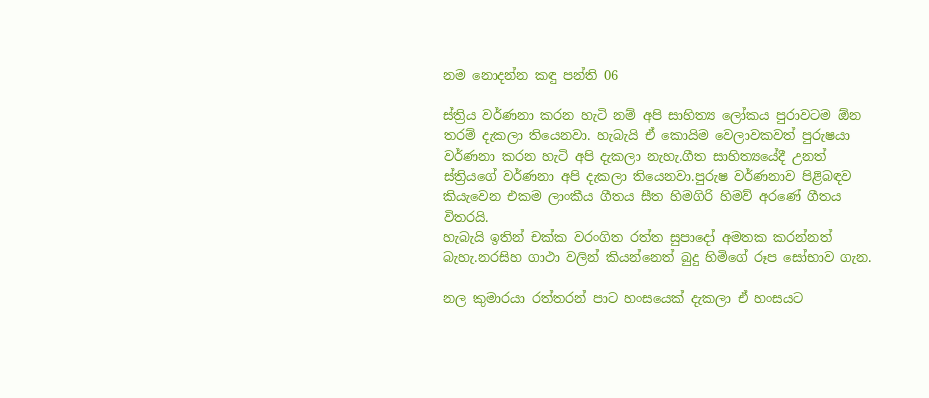නම නොදන්න කඳු පන්ති 06

ස්ත්‍රිය වර්ණනා කරන හැටි නම් අපි සාහිත්‍ය ලෝකය පුරාවටම ඕන තරම් දැකලා තියෙනවා. හැබැයි ඒ කොයිම වෙලාවකවත් පුරුෂයා වර්ණනා කරන හැටි අපි දැකලා නැහැ.ගීත සාහිත්‍යයේදී උනත් ස්ත්‍රියගේ වර්ණනා අපි දැකලා තියෙනවා.පුරුෂ වර්ණනාව පිළිබඳව කියැවෙන එකම ලාංකීය ගීතය සීත හිමගිරි හිමව් අරණේ ගීතය විතරයි.
හැබැයි ඉතින් චක්ක වරංගිත රත්ත සුපාදෝ අමතක කරන්නත් බැහැ.නරසිහ ගාථා වලින් කියන්නෙත් බුදු හිමිගේ රූප සෝභාව ගැන.

නල කුමාරයා රත්තරන් පාට හංසයෙක් දැකලා ඒ හංසයට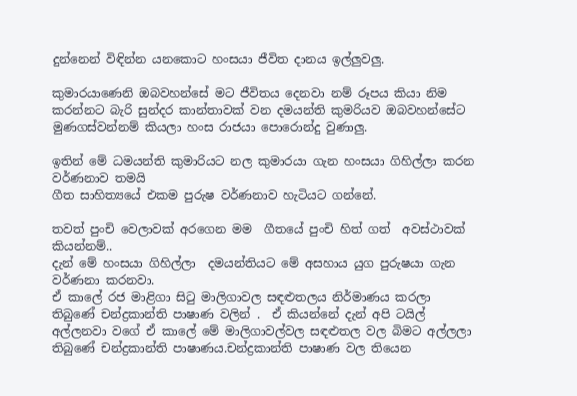දුන්නෙන් විඳින්න යනකොට හංසයා ජීවිත දානය ඉල්ලුවලු.

කුමාරයාණෙනි ඔබවහන්සේ මට ජීවිතය දෙනවා නම් රූපය කියා නිම කරන්නට බැරි සුන්දර කාන්තාවක් වන දමයන්ති කුමරියව ඔබවහන්සේට මුණගස්වන්නම් කියලා හංස රාජයා පොරොන්දු වුණාලු.

ඉතින් මේ ධමයන්ති කුමාරියට නල කුමාරයා ගැන හංසයා ගිහිල්ලා කරන වර්ණනාව තමයි
ගීත සාහිත්‍යයේ එකම පුරුෂ වර්ණනාව හැටියට ගන්නේ.

තවත් පුංචි වෙලාවක් අරගෙන මම  ගීතයේ පුංචි හිත් ගත්  අවස්ථාවක් කියන්නම්..
දැන් මේ හංසයා ගිහිල්ලා  දමයන්තියට මේ අසහාය යුග පුරුෂයා ගැන වර්ණනා කරනවා.
ඒ කාලේ රජ මාළිගා සිටු මාලිගාවල සඳළුතලය නිර්මාණය කරලා තිබුණේ චන්ද්‍රකාන්ති පාෂාණ වලින් .  ඒ කියන්නේ දැන් අපි ටයිල් අල්ලනවා වගේ ඒ කාලේ මේ මාලිගාවල්වල සඳළුතල වල බිමට අල්ලලා තිබුණේ චන්ද්‍රකාන්ති පාෂාණය.චන්ද්‍රකාන්ති පාෂාණ වල තියෙන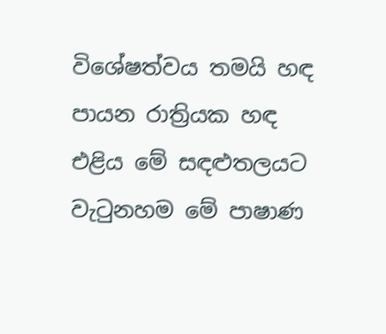විශේෂත්වය තමයි හඳ පායන රාත්‍රියක හඳ එළිය මේ සඳළුතලයට වැටුනහම මේ පාෂාණ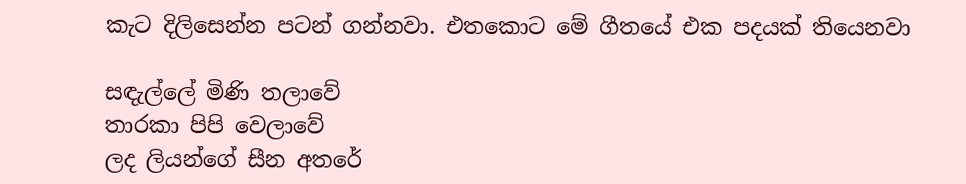කැට දිලිසෙන්න පටන් ගන්නවා. එතකොට මේ ගීතයේ එක පදයක් තියෙනවා

සඳැල්ලේ මිණි තලාවේ
තාරකා පිපි වෙලාවේ
ලද ලියන්ගේ සීන අතරේ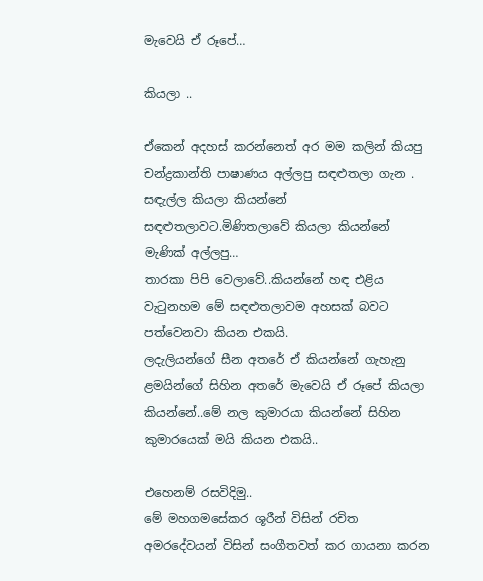මැවෙයි ඒ රූපේ…

කියලා ..

ඒකෙන් අදහස් කරන්නෙත් අර මම කලින් කියපු චන්ද්‍රකාන්ති පාෂාණය අල්ලපු සඳළුතලා ගැන .
සඳැල්ල කියලා කියන්නේ සඳළුතලාවට.මිණිතලාවේ කියලා කියන්නේ මැණික් අල්ලපු…
තාරකා පිපි වෙලාවේ..කියන්නේ හඳ එළිය වැටුනහම මේ සඳළුතලාවම අහසක් බවට පත්වෙනවා කියන එකයි.
ලදැලියන්ගේ සීන අතරේ ඒ කියන්නේ ගැහැනු ළමයින්ගේ සිහින අතරේ මැවෙයි ඒ රූපේ කියලා කියන්නේ..මේ නල කුමාරයා කියන්නේ සිහින කුමාරයෙක් මයි කියන එකයි..

එහෙනම් රසවිදිමු..
මේ මහගමසේකර ශූරීන් විසින් රචිත  අමරදේවයන් විසින් සංගීතවත් කර ගායනා කරන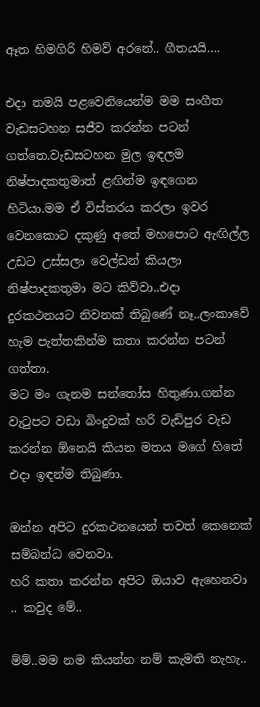ඈත හිමගිරි හිමව් අරනේ.. ගීතයයි….

එදා තමයි පළවෙනියෙන්ම මම සංගීත වැඩසටහන සජීව කරන්න පටන් ගත්තෙ.වැඩසටහන මුල ඉඳලම නිෂ්පාදකතුමාත් ළඟින්ම ඉඳගෙන හිටියා.මම ඒ විස්තරය කරලා ඉවර වෙනකොට දකුණු අතේ මහපොට ඇඟිල්ල උඩට උස්සලා වෙල්ඩන් කියලා නිෂ්පාදකතුමා මට කිව්වා..එදා දුරකථනයට නිවනක් තිබුණේ නෑ..ලංකාවේ හැම පැත්තකින්ම කතා කරන්න පටන් ගත්තා.
මට මං ගැනම සන්තෝස හිතුණා.ගන්න වැටුපට වඩා බිංදුවක් හරි වැඩිපුර වැඩ කරන්න ඕනෙයි කියන මතය මගේ හිතේ එදා ඉඳන්ම තිබුණා.

ඔන්න අපිට දුරකථනයෙන් තවත් කෙනෙක් සම්බන්ධ වෙනවා.
හරි කතා කරන්න අපිට ඔයාව ඇහෙනවා .. කවුද මේ..

ම්ම්..මම නම කියන්න නම් කැමති නැහැ..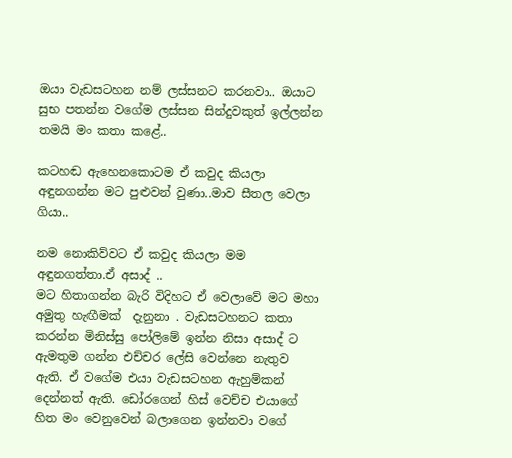ඔයා වැඩසටහන නම් ලස්සනට කරනවා.. ඔයාට සුභ පතන්න වගේම ලස්සන සින්දුවකුත් ඉල්ලන්න තමයි මං කතා කළේ..

කටහඬ ඇහෙනකොටම ඒ කවුද කියලා අඳුනගන්න මට පුළුවන් වුණා..මාව සීතල වෙලා ගියා..

නම නොකිව්වට ඒ කවුද කියලා මම අඳුනගත්තා.ඒ අසාද් ..
මට හිතාගන්න බැරි විදිහට ඒ වෙලාවේ මට මහා අමුතු හැඟීමක්  දැනුනා . වැඩසටහනට කතා කරන්න මිනිස්සු පෝලිමේ ඉන්න නිසා අසාද් ට ඇමතුම ගන්න එච්චර ලේසි වෙන්නෙ නැතුව ඇති. ඒ වගේම එයා වැඩසටහන ඇහුම්කන් දෙන්නත් ඇති. ඩෝරගෙන් හිස් වෙච්ච එයාගේ හිත මං වෙනුවෙන් බලාගෙන ඉන්නවා වගේ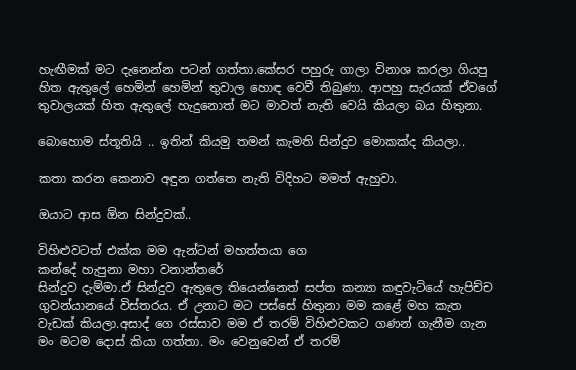හැඟීමක් මට දැනෙන්න පටන් ගත්තා.කේසර පහුරු ගාලා විනාශ කරලා ගියපු හිත ඇතුලේ හෙමින් හෙමින් තුවාල හොඳ වෙවී තිබුණා. ආපහු සැරයක් ඒවගේ තුවාලයක් හිත ඇතුලේ හැදුනොත් මට මාවත් නැති වෙයි කියලා බය හිතුනා.

බොහොම ස්තූතියි .. ඉතින් කියමු තමන් කැමති සින්දුව මොකක්ද කියලා..

කතා කරන කෙනාව අඳුන ගත්තෙ නැති විදිහට මමත් ඇහුවා.

ඔයාට ආස ඕන සින්දුවක්..

විහිළුවටත් එක්ක මම ඇන්ටන් මහත්තයා ගෙ
කන්දේ හැපුනා මහා වනාන්තරේ
සින්දුව දැම්මා.ඒ සින්දුව ඇතුලෙ තියෙන්නෙත් සප්ත කන්‍යා කඳුවැටියේ හැපිච්ච ගුවන්යානයේ විස්තරය. ඒ උනාට මට පස්සේ හිතුනා මම කළේ මහ කැත වැඩක් කියලා.අසාද් ගෙ රස්සාව මම ඒ තරම් විහිළුවකට ගණන් ගැනීම ගැන  මං මටම දොස් කියා ගත්තා. මං වෙනුවෙන් ඒ තරම්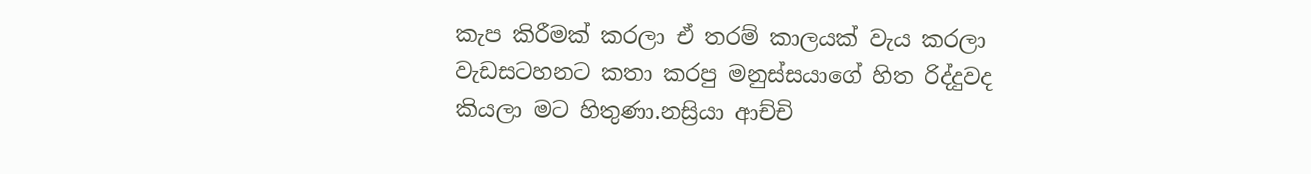කැප කිරීමක් කරලා ඒ තරම් කාලයක් වැය කරලා වැඩසටහනට කතා කරපු මනුස්සයාගේ හිත රිද්දුවද කියලා මට හිතුණා.නස්‍රියා ආච්චි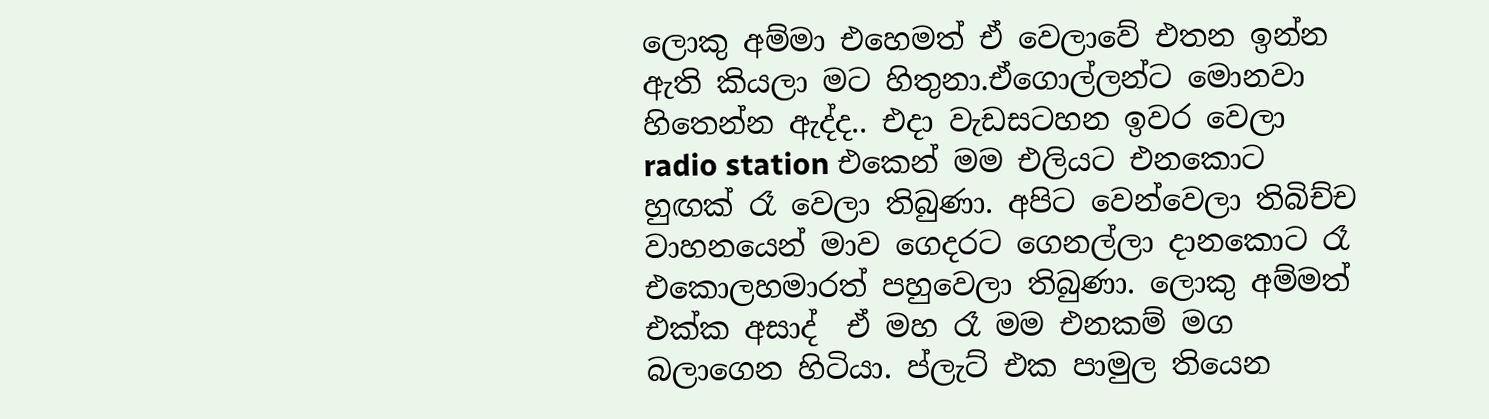ලොකු අම්මා එහෙමත් ඒ වෙලාවේ එතන ඉන්න ඇති කියලා මට හිතුනා.ඒගොල්ලන්ට මොනවා හිතෙන්න ඇද්ද.. එදා වැඩසටහන ඉවර වෙලා radio station එකෙන් මම එලියට එනකොට හුඟක් රෑ වෙලා තිබුණා. අපිට වෙන්වෙලා තිබිච්ච වාහනයෙන් මාව ගෙදරට ගෙනල්ලා දානකොට රෑ එකොලහමාරත් පහුවෙලා තිබුණා. ලොකු අම්මත් එක්ක අසාද්  ඒ මහ රෑ මම එනකම් මග බලාගෙන හිටියා. ප්ලැට් එක පාමුල තියෙන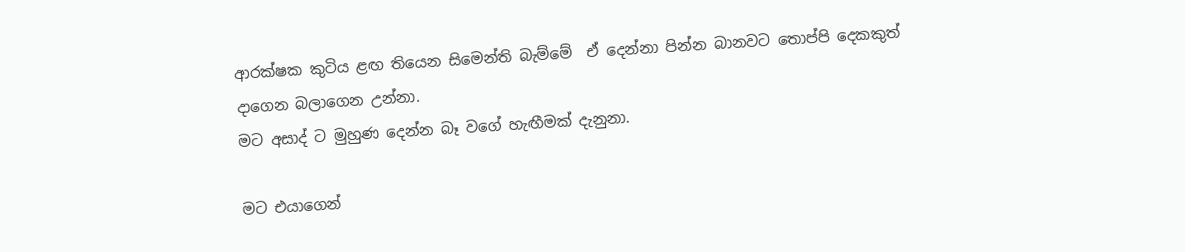ආරක්ෂක කුටිය ළඟ තියෙන සිමෙන්ති බැම්මේ  ඒ දෙන්නා පින්න බානවට තොප්පි දෙකකුත් දාගෙන බලාගෙන උන්නා.
මට අසාද් ට මුහුණ දෙන්න බෑ වගේ හැඟීමක් දැනුනා.

මට එයාගෙන්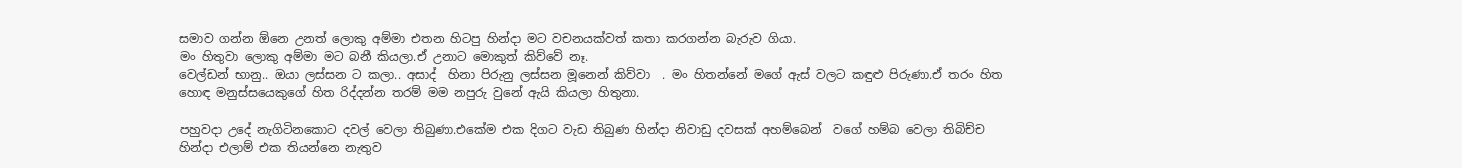සමාව ගන්න ඕනෙ උනත් ලොකු අම්මා එතන හිටපු හින්දා මට වචනයක්වත් කතා කරගන්න බැරුව ගියා.
මං හිතුවා ලොකු අම්මා මට බනී කියලා.ඒ උනාට මොකුත් කිව්වේ නෑ.
වෙල්ඩන් භානු.. ඔයා ලස්සන ට කලා.. අසාද්  හිනා පිරුනු ලස්සන මූනෙන් කිව්වා  . මං හිතන්නේ මගේ ඇස් වලට කඳුළු පිරුණා.ඒ තරං හිත හොඳ මනුස්සයෙකුගේ හිත රිද්දන්න තරම් මම නපුරු වුනේ ඇයි කියලා හිතුනා.

පහුවදා උදේ නැගිටිනකොට දවල් වෙලා තිබුණා.එකේම එක දිගට වැඩ තිබුණ හින්දා නිවාඩු දවසක් අහම්බෙන්  වගේ හම්බ වෙලා තිබිච්ච හින්දා එලාම් එක තියන්නෙ නැතුව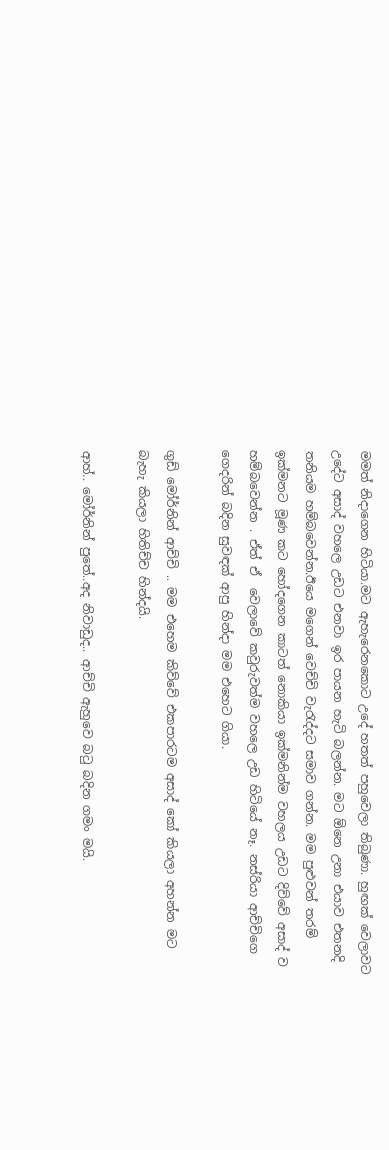මමත් නිදාගෙන හිටියා.මට ඇහැරෙනකොට උදේ හතත් පහුවෙලා තිබුණා. හුඟක් වෙලාවට උදේට අසාද් වහලෙ උඩට එනවා ඉර පායන හැටි බලන්න. මට ඕනෙ උනා එයාව එතනදි තනියම හම්බවෙන්න.ඊයෙ මගෙන් වෙච්චි වැරැද්දට සමාව ගන්න. මම පුළුවන් තරම් ඉක්මනට මූණ කට හෝදගෙන කාටත් නොකියා ඉක්මනින්ම වහලය උඩට දිව්වේ අසාද් ව හම්බවෙන්න . ඒත් ඒ  වෙලාවේ කවුරුවත්ම වහලෙ උඩ හිටියේ නෑ. නස්රියා ආච්චිගෙ ගෙදරින් බදින සුවඳක් ආපු හින්දා මම එහෙට ගියා.

ගුඩ් මෝර්නින් ආච්චි .. මම එහෙම කිව්වේ එකපාරටම අසාද් කෝ කියලා අහන්න මට බැහැ කියලා හිතිච්ච හින්දයි.

ආහ්.. මෝර්නින් පුතේ..අද නිවාඩුද.. ආච්චි ඇහුවෙ බටු බදින ගමං මයි.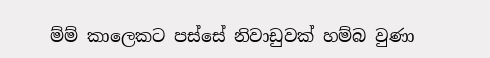ම්ම් කාලෙකට පස්සේ නිවාඩුවක් හම්බ වුණා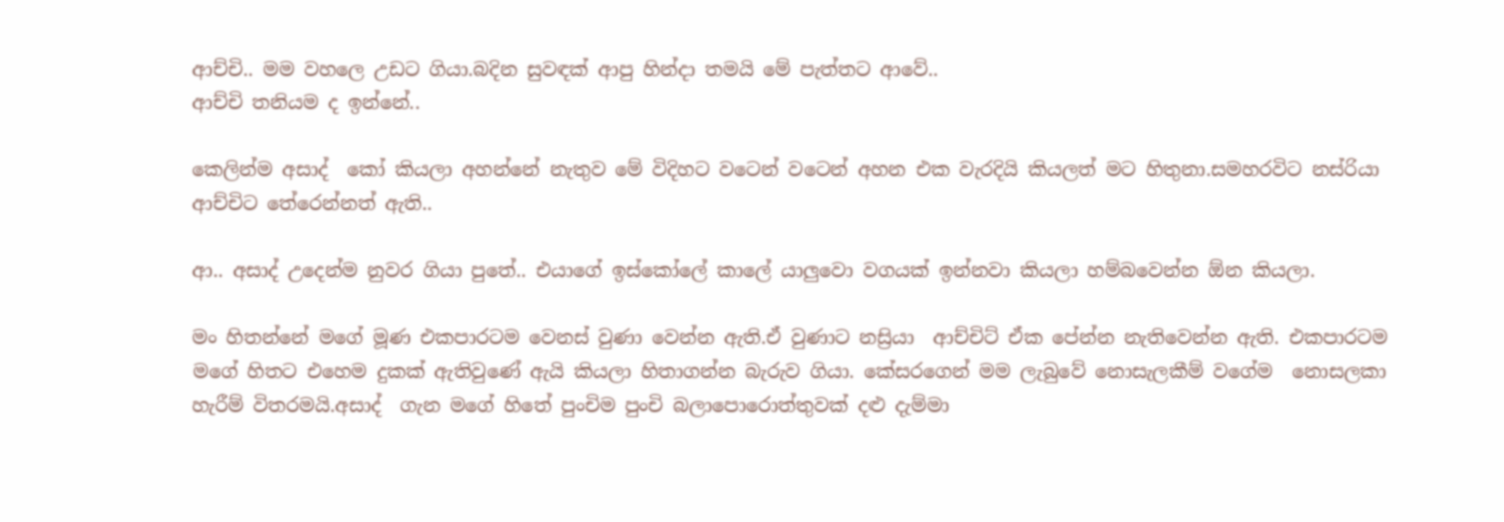ආච්චි.. මම වහලෙ උඩට ගියා.බදින සුවඳක් ආපු හින්දා තමයි මේ පැත්තට ආවේ..
ආච්චි තනියම ද ඉන්නේ..

කෙලින්ම අසාද්  කෝ කියලා අහන්නේ නැතුව මේ විදිහට වටෙන් වටෙන් අහන එක වැරදියි කියලත් මට හිතුනා.සමහරවිට නස්රියා ආච්චිට තේරෙන්නත් ඇති..

ආ.. අසාද් උදෙන්ම නුවර ගියා පුතේ.. එයාගේ ඉස්කෝලේ කාලේ යාලුවො වගයක් ඉන්නවා කියලා හම්බවෙන්න ඕන කියලා.

මං හිතන්නේ මගේ මූණ එකපාරටම වෙනස් වුණා වෙන්න ඇති.ඒ වුණාට නස්‍රියා  ආච්චිට් ඒක පේන්න නැතිවෙන්න ඇති. එකපාරටම මගේ හිතට එහෙම දුකක් ඇතිවුණේ ඇයි කියලා හිතාගන්න බැරුව ගියා. කේසරගෙන් මම ලැබුවේ නොසැලකීම් වගේම  නොසලකා හැරීම් විතරමයි.අසාද්  ගැන මගේ හිතේ පුංචිම පුංචි බලාපොරොත්තුවක් දළු දැම්මා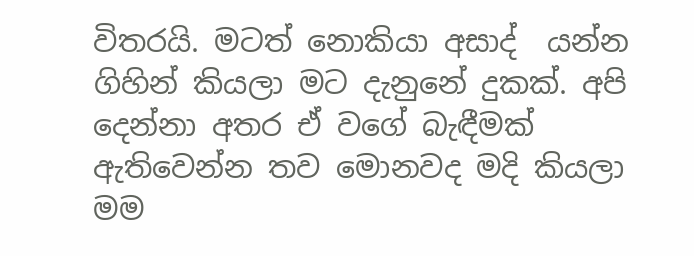විතරයි. මටත් නොකියා අසාද්  යන්න ගිහින් කියලා මට දැනුනේ දුකක්. අපි දෙන්නා අතර ඒ වගේ බැඳීමක් ඇතිවෙන්න තව මොනවද මදි කියලා මම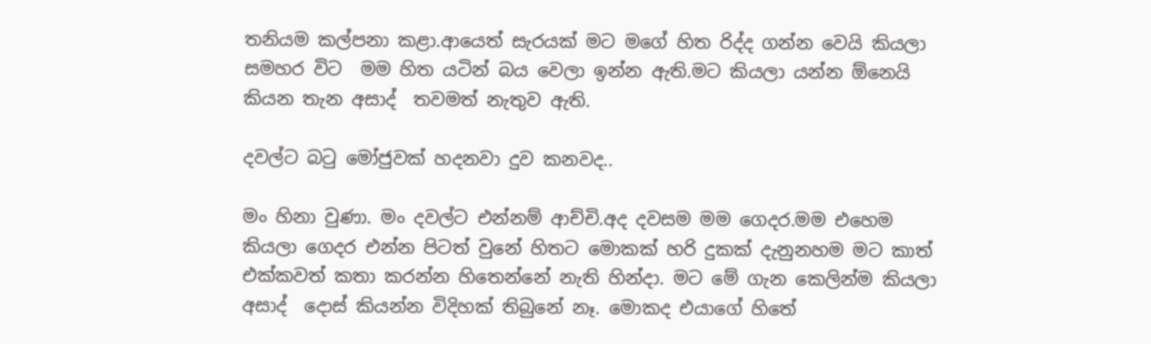තනියම කල්පනා කළා.ආයෙත් සැරයක් මට මගේ හිත රිද්ද ගන්න වෙයි කියලා සමහර විට  මම හිත යටින් බය වෙලා ඉන්න ඇති.මට කියලා යන්න ඕනෙයි කියන තැන අසාද්  තවමත් නැතුව ඇති.

දවල්ට බටු මෝජුවක් හදනවා දුව කනවද..

මං හිනා වුණා. මං දවල්ට එන්නම් ආච්චි.අද දවසම මම ගෙදර.මම එහෙම කියලා ගෙදර එන්න පිටත් වුනේ හිතට මොකක් හරි දුකක් දැනුනහම මට කාත් එක්කවත් කතා කරන්න හිතෙන්නේ නැති හින්දා. මට මේ ගැන කෙලින්ම කියලා අසාද්  දොස් කියන්න විදිහක් තිබුනේ නෑ. මොකද එයාගේ හිතේ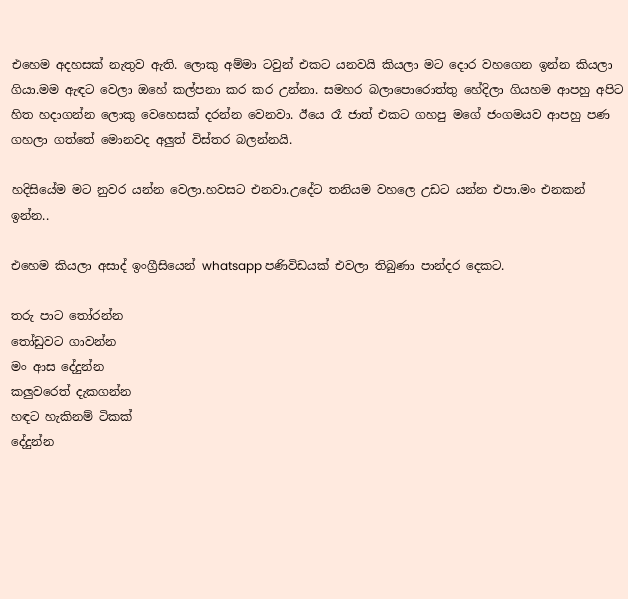එහෙම අදහසක් නැතුව ඇති. ලොකු අම්මා ටවුන් එකට යනවයි කියලා මට දොර වහගෙන ඉන්න කියලා ගියා.මම ඇඳට වෙලා ඔහේ කල්පනා කර කර උන්නා. සමහර බලාපොරොත්තු හේදිලා ගියහම ආපහු අපිට හිත හදාගන්න ලොකු වෙහෙසක් දරන්න වෙනවා. ඊයෙ රෑ ජාත් එකට ගහපු මගේ ජංගමයව ආපහු පණ ගහලා ගත්තේ මොනවද අලුත් විස්තර බලන්නයි.

හදිසියේම මට නුවර යන්න වෙලා.හවසට එනවා.උදේට තනියම වහලෙ උඩට යන්න එපා.මං එනකන් ඉන්න..

එහෙම කියලා අසාද් ඉංග්‍රීසියෙන් whatsapp පණිවිඩයක් එවලා තිබුණා පාන්දර දෙකට.

තරු පාට තෝරන්න
තෝඩුවට ගාවන්න
මං ආස දේදුන්න
කලුවරෙත් දැකගන්න
හඳට හැකිනම් ටිකක්
දේදුන්න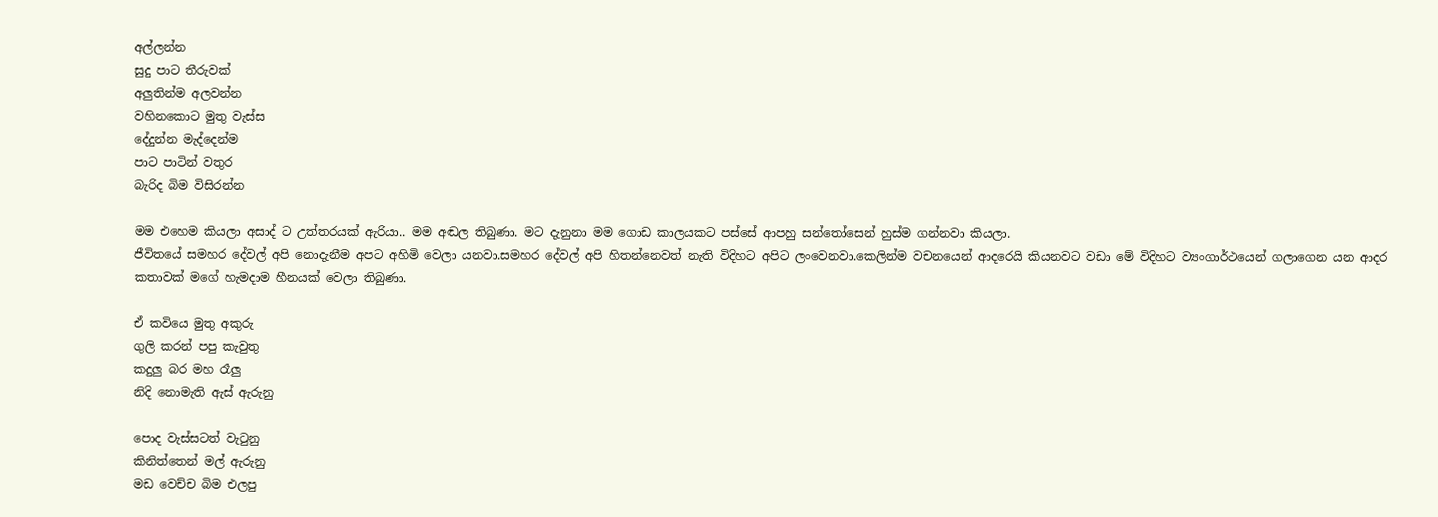අල්ලන්න
සුදු පාට තීරුවක්
අලුතින්ම අලවන්න
වහිනකොට මුතු වැස්ස
දේදුන්න මැද්දෙන්ම
පාට පාටින් වතුර
බැරිද බිම විසිරන්න

මම එහෙම කියලා අසාද් ට උත්තරයක් ඇරියා.. මම අඬල තිබුණා. මට දැනුනා මම ගොඩ කාලයකට පස්සේ ආපහු සන්තෝසෙන් හුස්ම ගන්නවා කියලා.
ජීවිතයේ සමහර දේවල් අපි නොදැනීම අපට අහිමි වෙලා යනවා.සමහර දේවල් අපි හිතන්නෙවත් නැති විදිහට අපිට ලංවෙනවා.කෙලින්ම වචනයෙන් ආදරෙයි කියනවට වඩා මේ විදිහට ව්‍යංගාර්ථයෙන් ගලාගෙන යන ආදර කතාවක් මගේ හැමදාම හීනයක් වෙලා තිබුණා.

ඒ කවියෙ මුතු අකුරු
ගුලි කරන් පපු කැවුතු
කදුලු බර මහ රෑලු
නිදි නොමැති ඇස් ඇරුනු

පොද වැස්සටත් වැටුනු
කිනිත්තෙන් මල් ඇරුනු
මඩ වෙච්ච බිම එලපු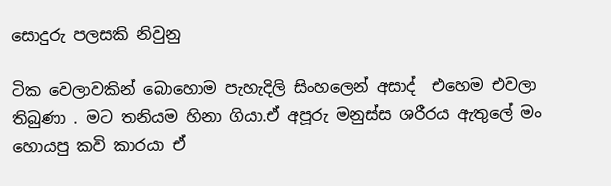සොදුරු පලසකි නිවුනු

ටික වෙලාවකින් බොහොම පැහැදිලි සිංහලෙන් අසාද්  එහෙම එවලා තිබුණා . මට තනියම හිනා ගියා.ඒ අපූරු මනුස්ස ශරීරය ඇතුලේ මං හොයපු කවි කාරයා ඒ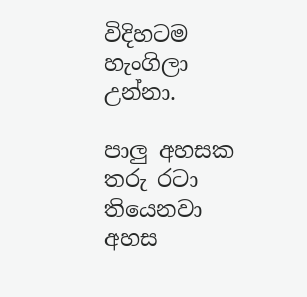විදිහටම හැංගිලා උන්නා.

පාලු අහසක තරු රටා තියෙනවා
අහස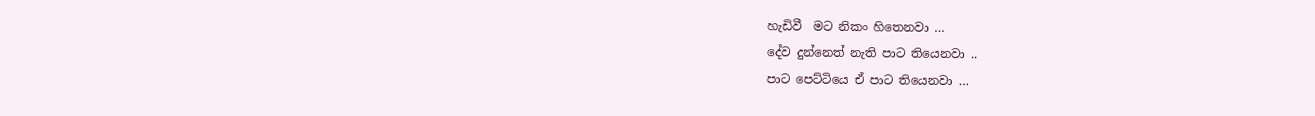හැඩිවී  මට නිකං හිතෙනවා …
දේව දුන්නෙත් නැති පාට තියෙනවා ..
පාට පෙට්ටියෙ ඒ පාට තියෙනවා …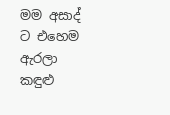මම අසාද් ට එහෙම ඇරලා කඳුළු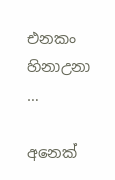එනකං හිනාඋනා …

අනෙක්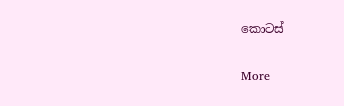කොටස්

More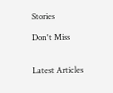Stories

Don't Miss


Latest Articles